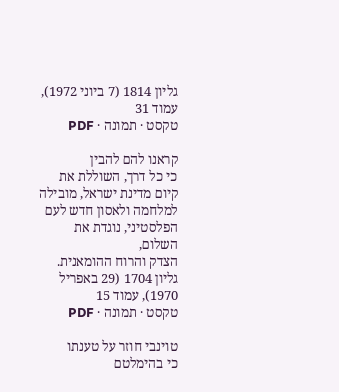גליון 1814 (7 ביוני 1972), עמוד 31
טקסט · תמונה · PDF

קראנו להם להבין
כי כל דרך, השוללת את קיום מדינת ישראל, מובילה
למלחמה ולאסון חדש לעם הפלסטיני, נוגדת את השלום,
הצדק והרוח ההומאנית.
גליון 1704 (29 באפריל 1970), עמוד 15
טקסט · תמונה · PDF

טוינבי חוזר על טענתו
כי בהימלטם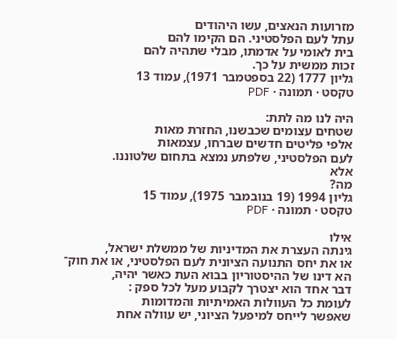מזרועות הנאצים, עשו היהודים
עתל לעם הפלסטיני. הם הקימו להם
בית לאומי על אדמתו, מבלי שתהיה להם
זכות ממשית על כך.
גליון 1777 (22 בספטמבר 1971), עמוד 13
טקסט · תמונה · PDF

היה לנו מה לתת:
שטחים עצומים שכבשנו, החזרת מאות
אלפי פליטים חדשים שברחו, עצמאות
לעם הפלסטיני, שלפתע נמצא בתחום שלטוננו.
אלא
מה?
גליון 1994 (19 בנובמבר 1975), עמוד 15
טקסט · תמונה · PDF

אילו
גינתה העצרת את המדיניות של ממשלת ישראל,
או את יחס התנועה הציונית לעם הפלסטיני, או את חוק־
הא דינו של ההיסטוריון בבוא העת כאשר יהיה,
דבר אחד הוא יצטרך לקבוע מעל לכל ספק :
לעומת כל העוולות האמיתיות והמדומות
שאפשר לייחס למיפעל הציוני, יש עוולה אחת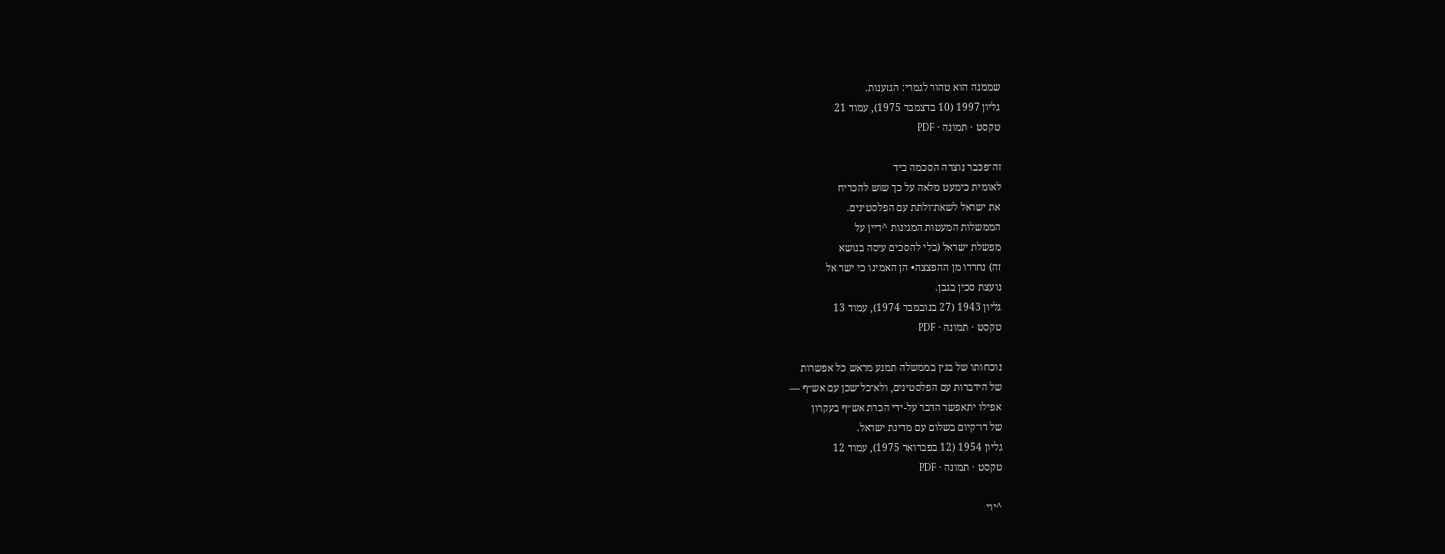שממנה הוא טהור לגמרי: הגזענות.
גליון 1997 (10 בדצמבר 1975), עמוד 21
טקסט · תמונה · PDF

זה־פכבר נוצרה הסכמה ביד
לאומית כימעט מלאה על כך שוש להכריח
את ישראל לשאת־ולתת עם הפלסטינים.
הממשלות המעטות המגינות ^דיין על
מפשלת ישראל (בלי להסכים עיסה בנושא
זה) נחרדו מן ההפצצה• הן האמינו כי ישר אל
נועצת סכין בגבן.
גליון 1943 (27 בנובמבר 1974), עמוד 13
טקסט · תמונה · PDF

נוכחותו של בגין בממשלה תמנע מראש כל אפשרות
של הידברות עם הפלסטינים, ולא־כל־שכן עם אש״ף —
אפילו יתאפשר הדבר על-ידי הכרת אש״ף בעקרון
של דו־קיום בשלום עם מדינת ישראל.
גליון 1954 (12 בפברואר 1975), עמוד 12
טקסט · תמונה · PDF

^יוי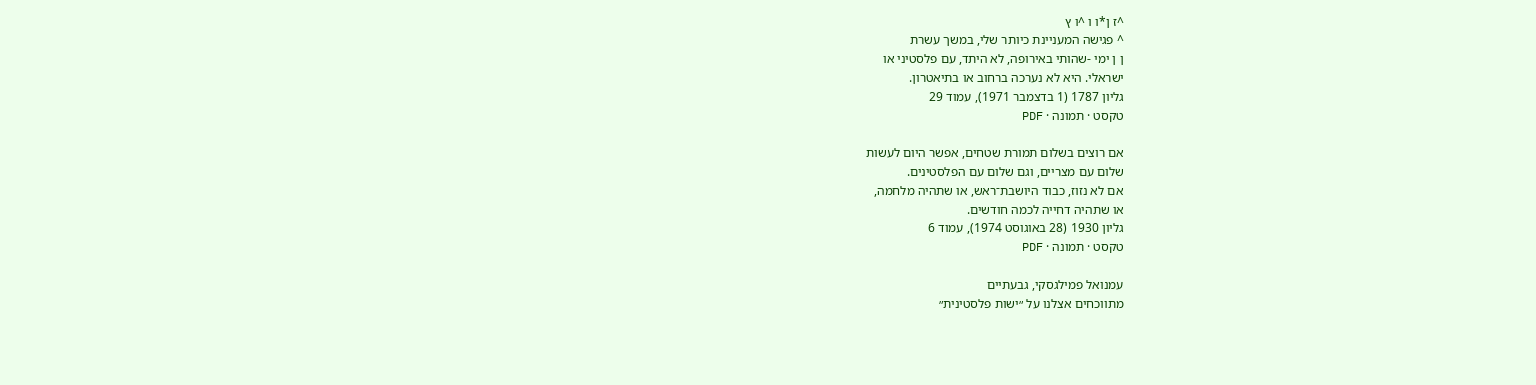^ז ן*ו ו ^ו ץ
^ פגישה המעניינת כיותר שלי, במשך עשרת
ן ן ימי -שהותי באירופה, לא היתד, עם פלסטיני או
ישראלי. היא לא נערכה ברחוב או בתיאטרון.
גליון 1787 (1 בדצמבר 1971), עמוד 29
טקסט · תמונה · PDF

אם רוצים בשלום תמורת שטחים, אפשר היום לעשות
שלום עם מצריים, וגם שלום עם הפלסטינים.
אם לא נזוז, כבוד היושבת־ראש, או שתהיה מלחמה,
או שתהיה דחייה לכמה חודשים.
גליון 1930 (28 באוגוסט 1974), עמוד 6
טקסט · תמונה · PDF

עמנואל פמילגסקי, גבעתיים
מתווכחים אצלנו על ״ישות פלסטינית״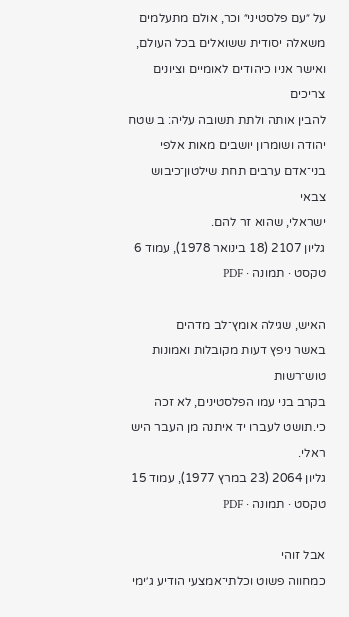על ״עם פלסטיני״ וכר, אולם מתעלמים
משאלה יסודית ששואלים בכל העולם,
ואישר אניו כיהודים לאומיים וציונים צריכים
להבין אותה ולתת תשובה עליה: ב שטח
יהודה ושומרון יושבים מאות אלפי
בני־אדם ערבים תחת שילטון־כיבוש צבאי
ישראלי, שהוא זר להם.
גליון 2107 (18 בינואר 1978), עמוד 6
טקסט · תמונה · PDF

האיש, שגילה אומץ־לב מדהים
באשר ניפץ דעות מקובלות ואמונות טוש־רשות
בקרב בני עמו הפלסטינים, לא זכה
כי.תושט לעברו יד איתנה מן העבר היש ראלי.
גליון 2064 (23 במרץ 1977), עמוד 15
טקסט · תמונה · PDF

אבל זוהי
כמחווה פשוט וכלתי־אמצעי הודיע ג׳ימי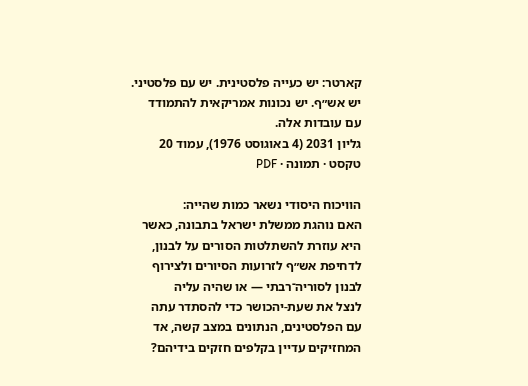קארטר: יש כעייה פלסטינית. יש עם פלסטיני.
יש אש״ף. יש נכונות אמריקאית להתמודד
עם עובדות אלה.
גליון 2031 (4 באוגוסט 1976), עמוד 20
טקסט · תמונה · PDF

הוויכוח היסודי נשאר כמות שהייה:
האם נוהגת ממשלת ישראל בתבונה, כאשר
היא עוזרת להשתלטות הסורים על לבנון,
לדחיפת אש״ף לזרועות הסיורים ולצירוף
לבנון לסוריה־רבתי — או שהיה עליה
לנצל את שעת-יהכושר כדי להסתדר עתה
עם הפלסטינים, הנתונים במצב קשה, אד
המחזיקים עדיין בקלפים חזקים בידיהם?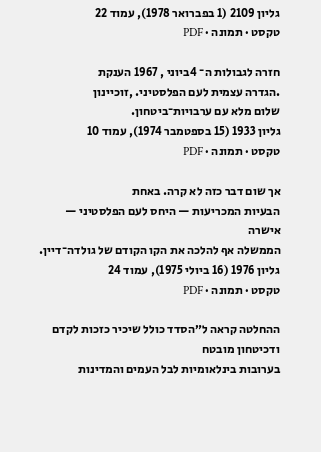גליון 2109 (1 בפברואר 1978), עמוד 22
טקסט · תמונה · PDF

חזרה לגבולות ה־ 4ביוני , 1967 הענקת
.הגדרה עצמית לעם הפלסטיני. ,זוכיינון
שלום מלא עם ערבויות־ביטחון.
גליון 1933 (15 בספטמבר 1974), עמוד 10
טקסט · תמונה · PDF

אך שום דבר כזה לא קרה. באחת
הבעיות המכריעות — היחס לעם הפלסטיני — אישרה
הממשלה אף להלכה את הקו הקודם של גולדה־דיין.
גליון 1976 (16 ביולי 1975), עמוד 24
טקסט · תמונה · PDF

ההחלטה קראה ל״הסדד כולל שיכיר כזכות לקדם ודכיטחון מובטח
בערובות בינלאומיות לבל העמים והמדינות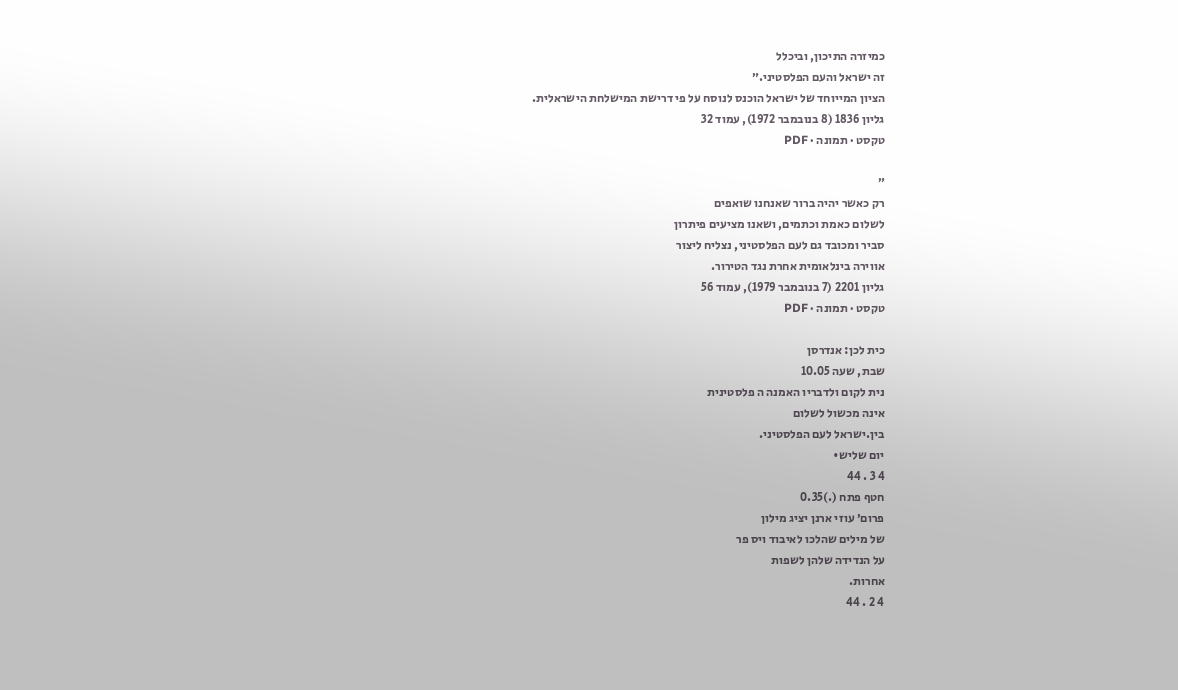כמיזרה התיכון, וביכלל
זה ישראל והעם הפלסטיני.״
הציון המייוחד של ישראל הוכנס לנוסח על פי דרישת המישלחת הישראלית.
גליון 1836 (8 בנובמבר 1972), עמוד 32
טקסט · תמונה · PDF

״
רק כאשר יהיה ברור שאנחנו שואפים
לשלום כאמת וכתמים, ושאנו מציעים פיתרון
סביר ומכובד גם לעם הפלסטיני, נצליח ליצור
אווירה בינלאומית אחרת נגד הטירור.
גליון 2201 (7 בנובמבר 1979), עמוד 56
טקסט · תמונה · PDF

כית לכן: אנדרסן
שבת, שעה 10.05
נית לקום ולדבריו האמנה ה פלסטינית
אינה מכשול לשלום
בין.ישראל לעם הפלסטיני.
יום שליש•
4 3 . 44
חטף פתח (.)0.35
פרום׳ עוזי ארנן יציג מילון
של מילים שהלכו לאיבוד ויס פר
על הנדידה שלהן לשפות
אחרות.
4 2 . 44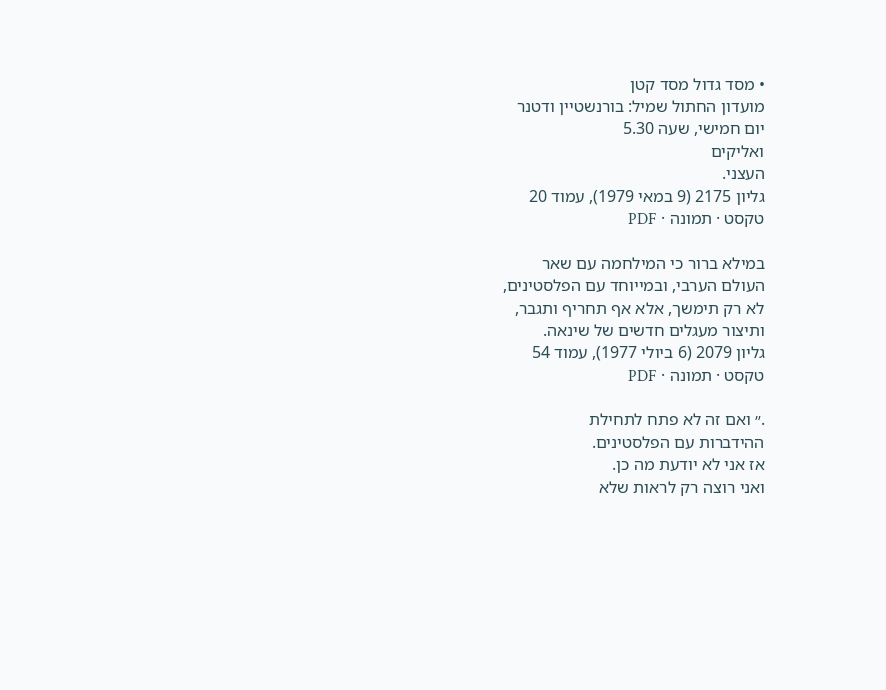• מסד גדול מסד קטן
מועדון החתול שמיל: בורנשטיין ודטנר
יום חמישי, שעה 5.30
ואליקים
העצני.
גליון 2175 (9 במאי 1979), עמוד 20
טקסט · תמונה · PDF

במילא ברור כי המילחמה עם שאר
העולם הערבי, ובמייוחד עם הפלסטינים,
לא רק תימשך, אלא אף תחריף ותגבר,
ותיצור מעגלים חדשים של שינאה.
גליון 2079 (6 ביולי 1977), עמוד 54
טקסט · תמונה · PDF

.״ ואם זה לא פתח לתחילת
ההידברות עם הפלסטינים.
אז אני לא יודעת מה כן.
ואני רוצה רק לראות שלא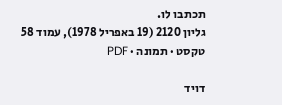תכתבו לו.
גליון 2120 (19 באפריל 1978), עמוד 58
טקסט · תמונה · PDF

דויד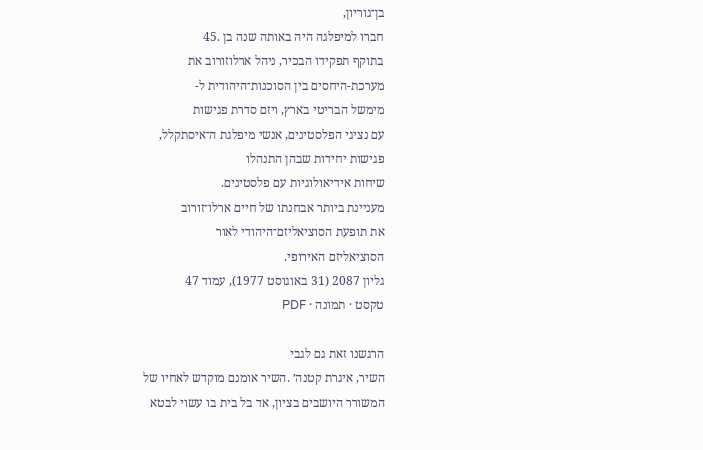בן־גוריון,
חברו למיפלגה היה באותה שנה בן .45
בתוקף תפקידו הבכיר, ניהל ארלוזורוב את
מערכת-היחסים בין הסוכנות־היהודית ל-
מימשל הבריטי בארץ, ויזם סדרת פגישות
עם נציגי הפלסטינים, אנשי מיפלגת ה־איסתקלל,
פגישות יחידות שבהן התנהלו
שיחות אידיאולוגיות עם פלסטינים.
מעניינת ביותר אבחנתו של חיים ארלו־זורוב
את תופעת הסוציאליזם־היהודי לאור
הסוציאליזם האירופי.
גליון 2087 (31 באוגוסט 1977), עמוד 47
טקסט · תמונה · PDF

הרגשנו זאת גם לגבי
השיר, איגרת קטנה׳ .השיר אומנם מוקדש לאחיו של
המשורר היושבים בציון, אד בל בית בו עשוי לבטא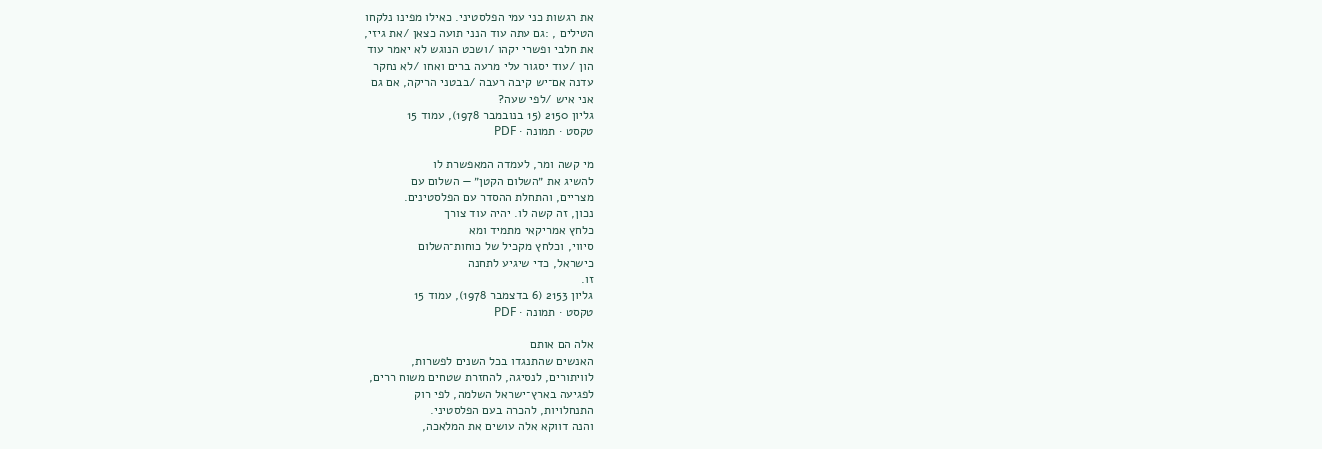את רגשות כני עמי הפלסטיני. כאילו מפינו נלקחו
הטילים , :גם עתה עוד הנני תועה כצאן /את גיזי,
את חלבי ופשרי יקהו /ושכט הנוגש לא יאמר עוד
הון /עוד יסגור עלי מרעה ברים ואחו /לא נחקר
עדנה אם־יש קיבה רעבה /בבטני הריקה, אם גם
אני איש /לפי שעה?
גליון 2150 (15 בנובמבר 1978), עמוד 15
טקסט · תמונה · PDF

מי קשה ומר, לעמדה המאפשרת לו
להשיג את ״השלום הקטן״ — השלום עם
מצריים, והתחלת ההסדר עם הפלסטינים.
נכון, זה קשה לו. יהיה עוד צורך
כלחץ אמריקאי מתמיד ומא
סיווי, וכלחץ מקכיל של כוחות־השלום
כישראל, כדי שיגיע לתחנה
זו.
גליון 2153 (6 בדצמבר 1978), עמוד 15
טקסט · תמונה · PDF

אלה הם אותם
האנשים שהתנגדו בכל השנים לפשרות,
לוויתורים, לנסיגה, להחזרת שטחים משוח ררים,
לפגיעה בארץ־ישראל השלמה, לפי רוק
התנחלויות, להכרה בעם הפלסטיני.
והנה דווקא אלה עושים את המלאכה,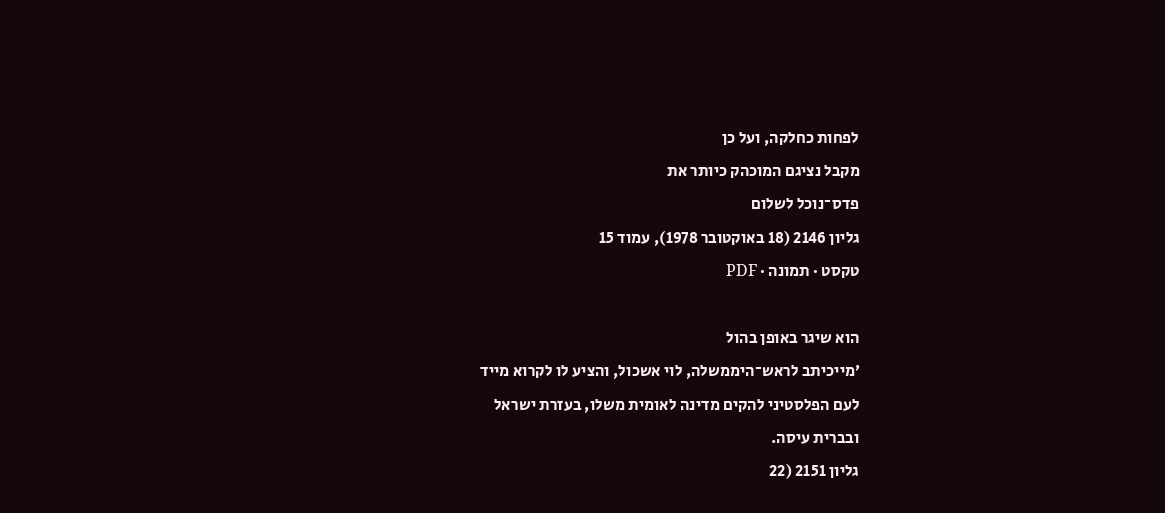לפחות כחלקה, ועל כן
מקבל נציגם המוכהק כיותר את
פדס־נוכל לשלום
גליון 2146 (18 באוקטובר 1978), עמוד 15
טקסט · תמונה · PDF

הוא שיגר באופן בהול
׳מייכיתב לראש־היממשלה, לוי אשכול, והציע לו לקרוא מייד
לעם הפלסטיני להקים מדינה לאומית משלו, בעזרת ישראל
ובברית עיסה.
גליון 2151 (22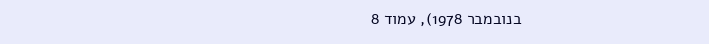בנובמבר 1978), עמוד 8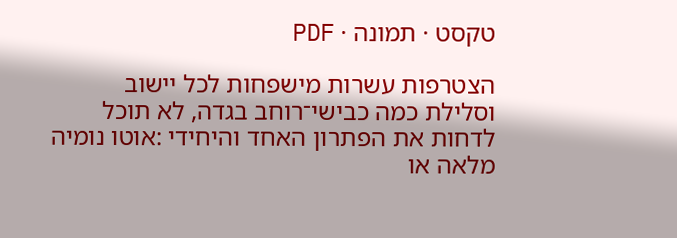טקסט · תמונה · PDF

הצטרפות עשרות מישפחות לכל יישוב
וסלילת כמה כבישי־רוחב בגדה, לא תוכל
לדחות את הפתרון האחד והיחידי :אוטו נומיה
מלאה או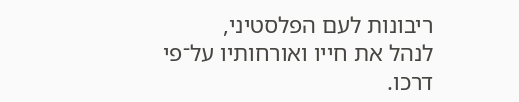ריבונות לעם הפלסטיני,
לנהל את חייו ואורחותיו על־פי דרכו.